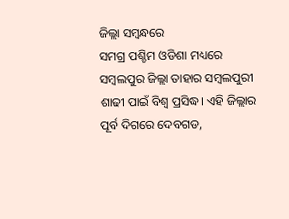ଜିଲ୍ଲା ସମ୍ବନ୍ଧରେ
ସମଗ୍ର ପଶ୍ଚିମ ଓଡିଶା ମଧ୍ୟରେ ସମ୍ବଲପୁର ଜିଲ୍ଲା ତାହାର ସମ୍ବଲପୁରୀ ଶାଢୀ ପାଇଁ ବିଶ୍ଵ ପ୍ରସିଦ୍ଧ। ଏହି ଜିଲ୍ଲାର ପୂର୍ବ ଦିଗରେ ଦେବଗଡ,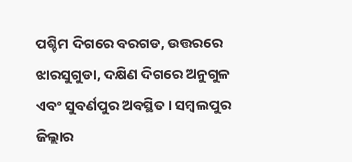ପଶ୍ଚିମ ଦିଗରେ ବରଗଡ, ଉତ୍ତରରେ ଝାରସୁଗୁଡା, ଦକ୍ଷିଣ ଦିଗରେ ଅନୁଗୁଳ ଏବଂ ସୁବର୍ଣପୁର ଅବସ୍ଥିତ । ସମ୍ବଲପୁର ଜିଲ୍ଲାର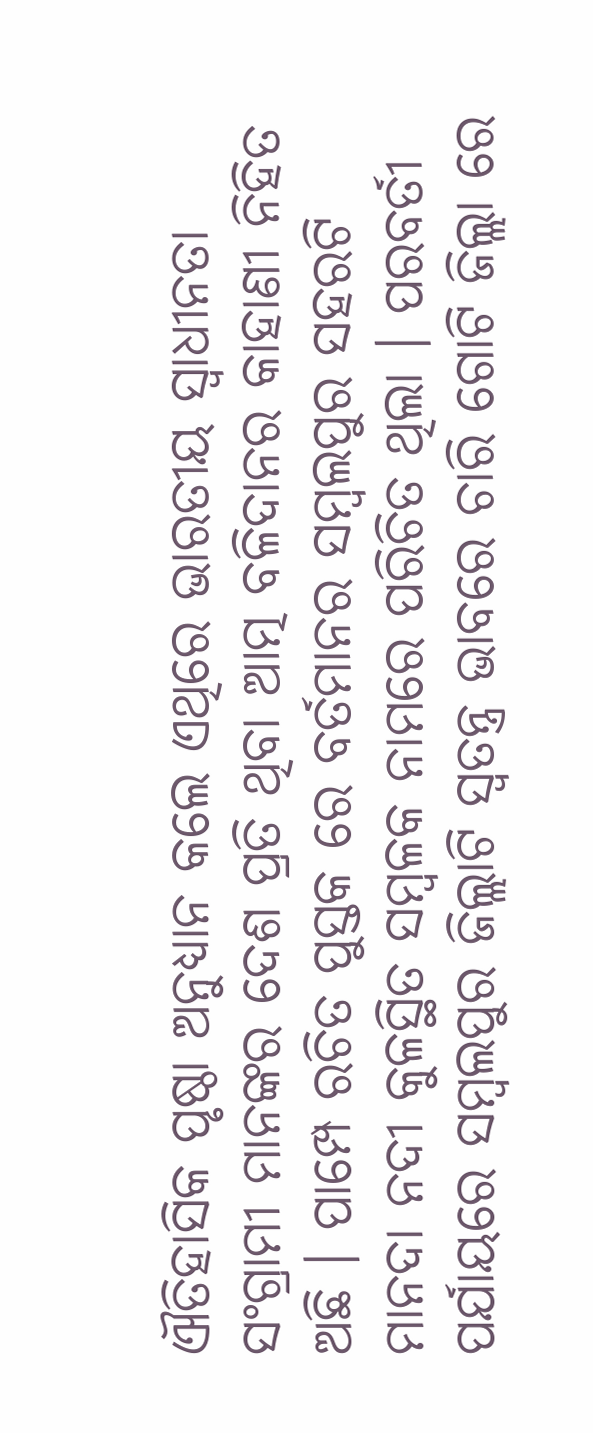ଐତିହାସିକ ପୃଷ୍ଠା ଅନୁଧ୍ୟାନ କଲେ ଏଥିରେ ଭାରତୀୟ ସ୍ଵାଧୀନତା ସଂଗ୍ରାମୀ ମାନଙ୍କର ଦେଶ ପ୍ରତି ଥିବା ଆତ୍ମ ବଳିଦାନର କାହାଣୀ ନିହିତ ଅଛି । ପାମ୍ପେ ରଚିତ ପୁସ୍ତକ ରେ ବର୍ତମାନର ସମ୍ବଲପୁର ସହରଟି ମାନଦା ନଦୀ କୁଳସ୍ଥିତ ସମ୍ବଳକ ନାମରେ ପରିଚିତ ଥିଲା । ପରବର୍ତୀ ପର୍ଯାୟରେ ସମ୍ବଲପୁର ଜିଲ୍ଲାଟି ସ୍ଵତନ୍ତ୍ର ଭାବରେ ଚାରି ଗୋଟି ଜିଲ୍ଲା ରେ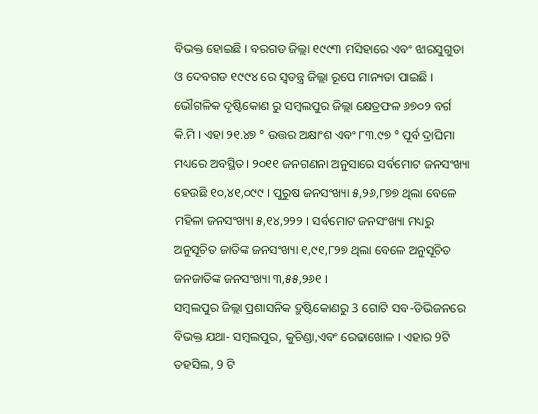ବିଭକ୍ତ ହୋଇଛି । ବରଗଡ ଜିଲ୍ଲା ୧୯୯୩ ମସିହାରେ ଏବଂ ଝାରସୁଗୁଡା ଓ ଦେବଗଡ ୧୯୯୪ ରେ ସ୍ଵତନ୍ତ୍ର ଜିଲ୍ଲା ରୂପେ ମାନ୍ୟତା ପାଇଛି ।
ଭୌଗଳିକ ଦୃଷ୍ଟିକୋଣ ରୁ ସମ୍ବଲପୁର ଜିଲ୍ଲା କ୍ଷେତ୍ରଫଳ ୬୭୦୨ ବର୍ଗ କି.ମି । ଏହା ୨୧.୪୭ ° ଉତ୍ତର ଅକ୍ଷାଂଶ ଏବଂ ୮୩.୯୭ ° ପୂର୍ବ ଦ୍ରାଘିମା ମଧ୍ୟରେ ଅବସ୍ଥିତ। ୨୦୧୧ ଜନଗଣନା ଅନୁସାରେ ସର୍ବମୋଟ ଜନସଂଖ୍ୟା ହେଉଛି ୧୦,୪୧,୦୯୯ । ପୁରୁଷ ଜନସଂଖ୍ୟା ୫,୨୬,୮୭୭ ଥିଲା ବେଳେ ମହିଳା ଜନସଂଖ୍ୟା ୫,୧୪,୨୨୨ । ସର୍ବମୋଟ ଜନସଂଖ୍ୟା ମଧ୍ୟରୁ ଅନୁସୂଚିତ ଜାତିଙ୍କ ଜନସଂଖ୍ୟା ୧,୯୧,୮୨୭ ଥିଲା ବେଳେ ଅନୁସୂଚିତ ଜନଜାତିଙ୍କ ଜନସଂଖ୍ୟା ୩,୫୫,୨୬୧ ।
ସମ୍ବଲପୁର ଜିଲ୍ଲା ପ୍ରଶାସନିକ ଦ୍ରୁଷ୍ଟିକୋଣରୁ 3 ଗୋଟି ସବ-ଡିଭିଜନରେ ବିଭକ୍ତ ଯଥା- ସମ୍ବଲପୁର, କୁଚିଣ୍ଡା,ଏବଂ ରେଢାଖୋଳ । ଏହାର 9ଟି ତହସିଲ, 9 ଟି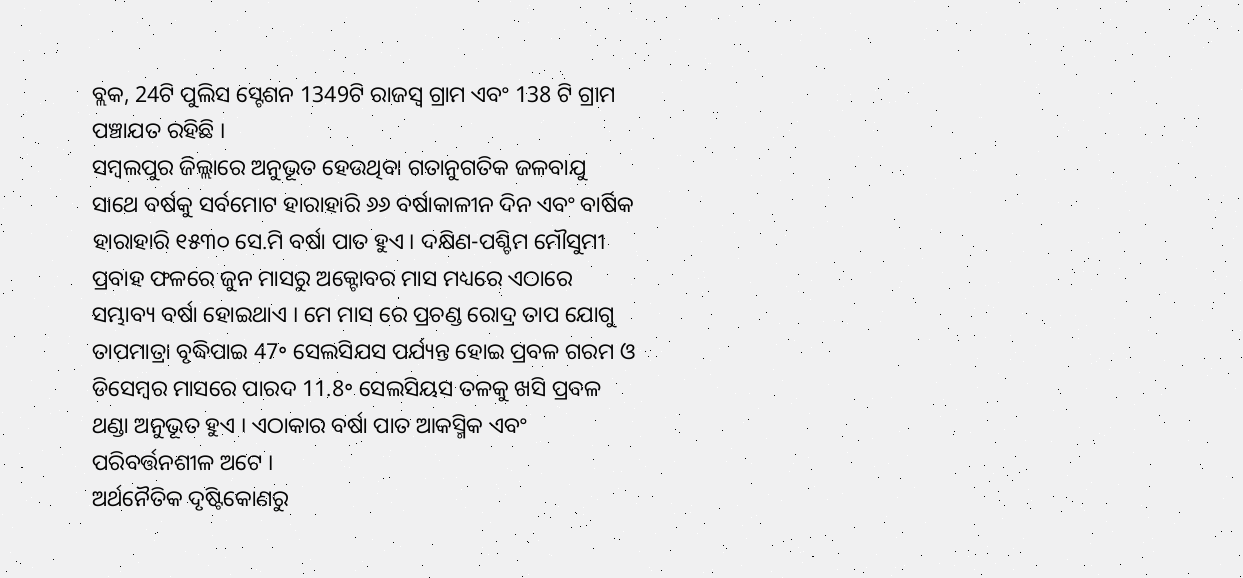ବ୍ଲକ, 24ଟି ପୁଲିସ ସ୍ଟେଶନ 1349ଟି ରାଜସ୍ୱ ଗ୍ରାମ ଏବଂ 138 ଟି ଗ୍ରାମ ପଞ୍ଚାଯତ ରହିଛି ।
ସମ୍ବଲପୁର ଜିଲ୍ଲାରେ ଅନୁଭୂତ ହେଉଥିବା ଗତାନୁଗତିକ ଜଳବାଯୁ ସାଥେ ବର୍ଷକୁ ସର୍ବମୋଟ ହାରାହାରି ୬୬ ବର୍ଷାକାଳୀନ ଦିନ ଏବଂ ବାର୍ଷିକ ହାରାହାରି ୧୫୩୦ ସେ.ମି ବର୍ଷା ପାତ ହୁଏ । ଦକ୍ଷିଣ-ପଶ୍ଚିମ ମୌସୁମୀ ପ୍ରବାହ ଫଳରେ ଜୁନ ମାସରୁ ଅକ୍ଟୋବର ମାସ ମଧ୍ୟରେ ଏଠାରେ ସମ୍ଭାବ୍ୟ ବର୍ଷା ହୋଇଥାଏ । ମେ ମାସ ରେ ପ୍ରଚଣ୍ଡ ରୋଦ୍ର ତାପ ଯୋଗୁ ତାପମାତ୍ରା ବୃଦ୍ଧିପାଇ 47॰ ସେଲସିଯସ ପର୍ଯ୍ୟନ୍ତ ହୋଇ ପ୍ରବଳ ଗରମ ଓ ଡିସେମ୍ବର ମାସରେ ପାରଦ 11.8॰ ସେଲସିୟସ ତଳକୁ ଖସି ପ୍ରବଳ ଥଣ୍ଡା ଅନୁଭୂତ ହୁଏ । ଏଠାକାର ବର୍ଷା ପାତ ଆକସ୍ମିକ ଏବଂ ପରିବର୍ତ୍ତନଶୀଳ ଅଟେ ।
ଅର୍ଥନୈତିକ ଦୃଷ୍ଟିକୋଣରୁ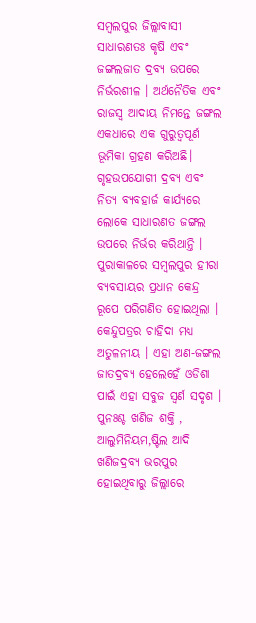ସମ୍ବଲପୁର ଜିଲ୍ଲାବାସୀ ସାଧାରଣତଃ କୃଷି ଏବଂ ଜଙ୍ଗଲଜାତ ଦ୍ରବ୍ୟ ଉପରେ ନିର୍ଭରଶୀଳ । ଅର୍ଥନୈତିକ ଏବଂ ରାଜସ୍ୱ ଆଦାୟ ନିମନ୍ତେ ଜଙ୍ଗଲ ଏକଧାରେ ଏକ ଗୁରୁତ୍ବପୂର୍ଣ ଭୂମିକା ଗ୍ରହଣ କରିଅଛି। ଗୃହଉପଯୋଗୀ ଦ୍ରବ୍ୟ ଏବଂ ନିତ୍ୟ ବ୍ୟବହାର୍ଜ କାର୍ଯ୍ୟରେ ଲୋକେ ସାଧାରଣତ ଜଙ୍ଗଲ ଉପରେ ନିର୍ଭର କରିଥାନ୍ତି । ପୁରାକାଳରେ ସମ୍ବଲପୁର ହୀରା ବ୍ୟବସାୟର ପ୍ରଧାନ କେନ୍ଦ୍ର ରୂପେ ପରିଗଣିତ ହୋଇଥିଲା । କେନ୍ଦୁପତ୍ରର ଚାହିଦା ମଧ୍ୟ ଅତୁଳନୀୟ । ଏହା ଅଣ-ଜଙ୍ଗଲ ଜାତଦ୍ରବ୍ଯ ହେଲେହେଁ ଓଡିଶା ପାଇଁ ଏହା ସବୁଜ ସ୍ଵର୍ଣ ସଦୃଶ । ପୁନଃଶ୍ଚ ଖଣିଜ ଶକ୍ତି , ଆଲୁମିନିୟମ,ଷ୍ଟିଲ ଆଦି ଖଣିଜଦ୍ରବ୍ଯ ଭରପୁର ହୋଇଥିବାରୁ ଜିଲ୍ଲାରେ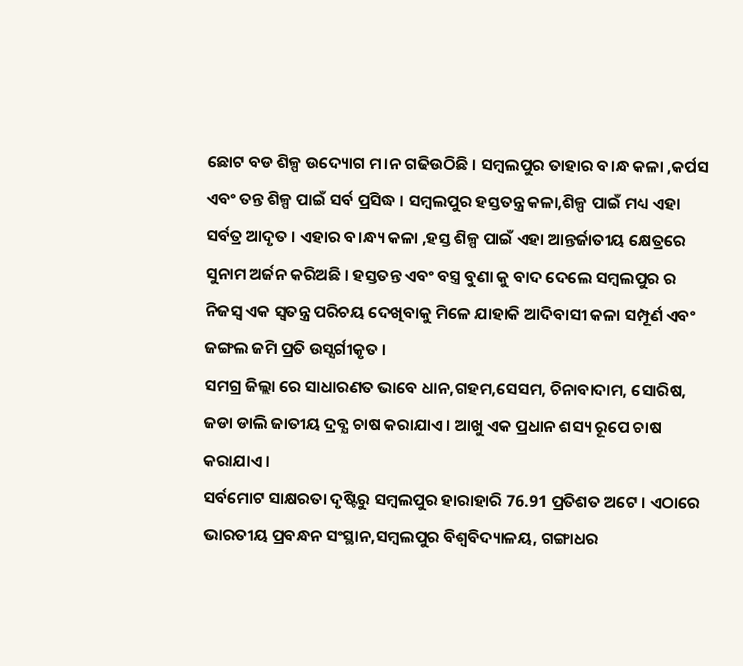ଛୋଟ ବଡ ଶିଳ୍ପ ଉଦ୍ୟୋଗ ମ।ନ ଗଢିଉଠିଛି । ସମ୍ବଲପୁର ତାହାର ବ।ନ୍ଧ କଳା ,କର୍ପସ ଏବଂ ତନ୍ତ ଶିଳ୍ପ ପାଇଁ ସର୍ବ ପ୍ରସିଦ୍ଧ । ସମ୍ବଲପୁର ହସ୍ତତନ୍ତ୍ର କଳା,ଶିଳ୍ପ ପାଇଁ ମଧ୍ୟ ଏହା ସର୍ବତ୍ର ଆଦୃତ । ଏହାର ବ।ନ୍ଧ୍ୟ କଳା ,ହସ୍ତ ଶିଳ୍ପ ପାଇଁ ଏହା ଆନ୍ତର୍ଜାତୀୟ କ୍ଷେତ୍ରରେ ସୁନାମ ଅର୍ଜନ କରିଅଛି । ହସ୍ତତନ୍ତ ଏବଂ ବସ୍ତ୍ର ବୁଣା କୁ ବାଦ ଦେଲେ ସମ୍ବଲପୁର ର ନିଜସ୍ଵ ଏକ ସ୍ଵତନ୍ତ୍ର ପରିଚୟ ଦେଖିବାକୁ ମିଳେ ଯାହାକି ଆଦିବାସୀ କଳା ସମ୍ପୂର୍ଣ ଏବଂ ଜଙ୍ଗଲ ଜମି ପ୍ରତି ଉସ୍ସର୍ଗୀକୃତ ।
ସମଗ୍ର ଜିଲ୍ଲା ରେ ସାଧାରଣତ ଭାବେ ଧାନ,ଗହମ,ସେସମ, ଚିନାବାଦାମ, ସୋରିଷ, ଜଡା ଡାଲି ଜାତୀୟ ଦ୍ରବ୍ଯ ଚାଷ କରାଯାଏ । ଆଖୁ ଏକ ପ୍ରଧାନ ଶସ୍ୟ ରୂପେ ଚାଷ କରାଯାଏ ।
ସର୍ବମୋଟ ସାକ୍ଷରତା ଦୃଷ୍ଟିରୁ ସମ୍ବଲପୁର ହାରାହାରି 76.91 ପ୍ରତିଶତ ଅଟେ । ଏଠାରେ ଭାରତୀୟ ପ୍ରବନ୍ଧନ ସଂସ୍ଥାନ,ସମ୍ବଲପୁର ବିଶ୍ୱବିଦ୍ୟାଳୟ, ଗଙ୍ଗାଧର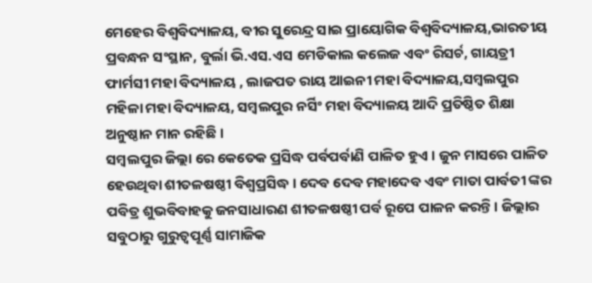ମେହେର ବିଶ୍ୱବିଦ୍ୟାଳୟ, ବୀର ସୁରେନ୍ଦ୍ର ସାଇ ପ୍ରାୟୋଗିକ ବିଶ୍ୱବିଦ୍ୟାଳୟ,ଭାରତୀୟ ପ୍ରବନ୍ଧନ ସଂସ୍ଥାନ, ବୁର୍ଲା ଭି.ଏସ.ଏସ ମେଡିକାଲ କଲେଜ ଏବଂ ରିସର୍ଚ, ଗାୟତ୍ରୀ ଫାର୍ମସୀ ମହା ବିଦ୍ୟାଳୟ , ଲାଜପତ ରାୟ ଆଇନୀ ମହା ବିଦ୍ୟାଳୟ,ସମ୍ବଲପୁର ମହିଳା ମହା ବିଦ୍ୟାଳୟ, ସମ୍ବଲପୁର ନର୍ସିଂ ମହା ବିଦ୍ୟାଳୟ ଆଦି ପ୍ରତିଷ୍ଠିତ ଶିକ୍ଷା ଅନୁଷ୍ଠାନ ମାନ ରହିଛି ।
ସମ୍ବଲପୁର ଜିଲ୍ଲା ରେ କେତେକ ପ୍ରସିଦ୍ଧ ପର୍ବପର୍ବାଣି ପାଳିତ ହୁଏ । ଜୁନ ମାସରେ ପାଳିତ ହେଉଥିବା ଶୀତଳଷଷ୍ଠୀ ବିଶ୍ଵପ୍ରସିଦ୍ଧ । ଦେବ ଦେବ ମହାଦେବ ଏବଂ ମାତା ପାର୍ବତୀ ଙ୍କର ପବିତ୍ର ଶୁଭବିବାହକୁ ଜନସାଧାରଣ ଶୀତଳଷଷ୍ଠୀ ପର୍ବ ରୂପେ ପାଳନ କରନ୍ତି। ଜିଲ୍ଲାର ସବୁଠାରୁ ଗୁରୁତ୍ୱପୂର୍ଣ୍ଣ ସାମାଜିକ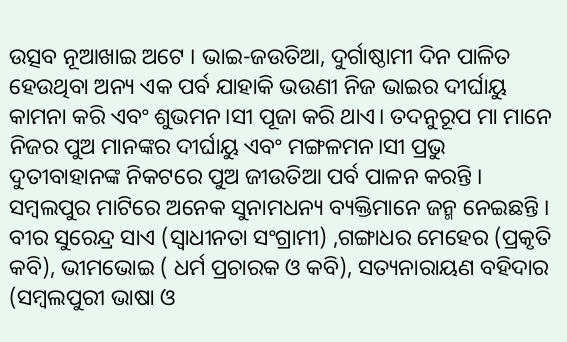ଉତ୍ସବ ନୂଆଖାଇ ଅଟେ । ଭାଇ-ଜଉତିଆ, ଦୁର୍ଗାଷ୍ଠାମୀ ଦିନ ପାଳିତ ହେଉଥିବା ଅନ୍ୟ ଏକ ପର୍ବ ଯାହାକି ଭଉଣୀ ନିଜ ଭାଇର ଦୀର୍ଘାୟୁ କାମନା କରି ଏବଂ ଶୁଭମନ।ସୀ ପୂଜା କରି ଥାଏ। ତଦନୁରୂପ ମା ମାନେ ନିଜର ପୁଅ ମାନଙ୍କର ଦୀର୍ଘାୟୁ ଏବଂ ମଙ୍ଗଳମନ।ସୀ ପ୍ରଭୁ ଦୁତୀବାହାନଙ୍କ ନିକଟରେ ପୁଅ ଜୀଉତିଆ ପର୍ବ ପାଳନ କରନ୍ତି ।
ସମ୍ବଲପୁର ମାଟିରେ ଅନେକ ସୁନାମଧନ୍ୟ ବ୍ୟକ୍ତିମାନେ ଜନ୍ମ ନେଇଛନ୍ତି । ବୀର ସୁରେନ୍ଦ୍ର ସାଏ (ସ୍ଵାଧୀନତା ସଂଗ୍ରାମୀ) ,ଗଙ୍ଗାଧର ମେହେର (ପ୍ରକୃତି କବି), ଭୀମଭୋଇ ( ଧର୍ମ ପ୍ରଚାରକ ଓ କବି), ସତ୍ୟନାରାୟଣ ବହିଦାର (ସମ୍ବଲପୁରୀ ଭାଷା ଓ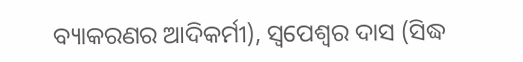ବ୍ୟାକରଣର ଆଦିକର୍ମୀ), ସ୍ଵପେଶ୍ଵର ଦାସ (ସିଦ୍ଧ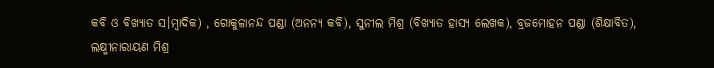କବି ଓ ବିଖ୍ୟାତ ସ।ମ୍ବାଦିକ) , ଗୋକୁଳାନନ୍ଦ ପଣ୍ଡା (ଅନନ୍ୟ କବି), ସୁନୀଲ ମିଶ୍ର (ବିଖ୍ୟାତ ହାସ୍ୟ ଲେଖକ), ବ୍ରଜମୋହନ ପଣ୍ଡା (ଶିକ୍ଷାବିତ), ଲକ୍ଷ୍ମୀନାରାୟଣ ମିଶ୍ର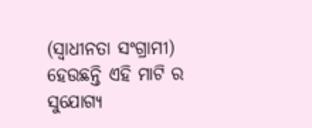(ସ୍ଵାଧୀନତା ସଂଗ୍ରାମୀ) ହେଉଛନ୍ତି ଏହି ମାଟି ର ସୁଯୋଗ୍ୟ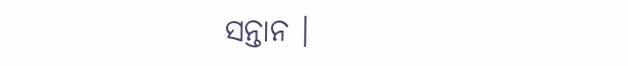ସନ୍ତାନ ।